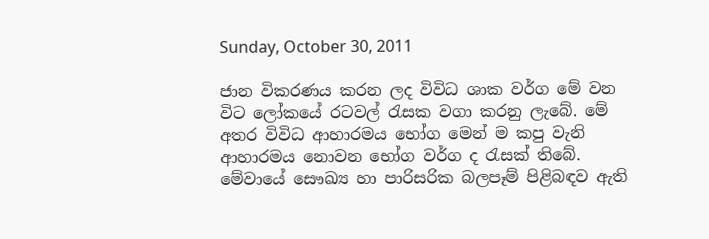Sunday, October 30, 2011

ජාන විකරණය කරන ලද විවිධ ශාක වර්ග මේ වන විට ලෝකයේ රටවල් රැසක වගා කරනු ලැබේ. මේ අතර විවිධ ආහාරමය භෝග මෙන් ම කපු වැනි ආහාරමය නොවන භෝග වර්ග ද රැසක්‌ තිබේ. මේවායේ සෞඛ්‍ය හා පාරිසරික බලපෑම් පිළිබඳව ඇති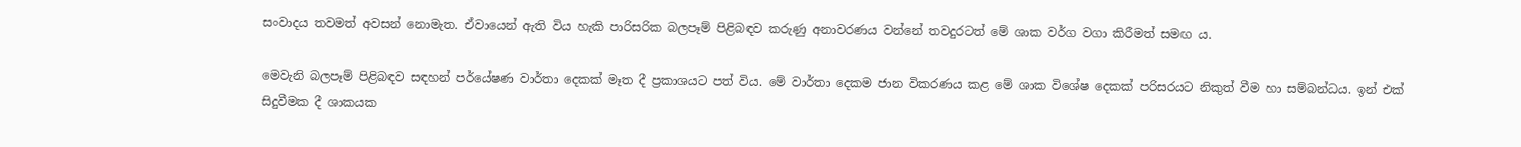සංවාදය තවමත් අවසන් නොමැත. ඒවායෙන් ඇති විය හැකි පාරිසරික බලපෑම් පිළිබඳව කරුණු අනාවරණය වන්නේ තවදුරටත් මේ ශාක වර්ග වගා කිරීමත් සමඟ ය.

මෙවැනි බලපෑම් පිළිබඳව සඳහන් පර්යේෂණ වාර්තා දෙකක්‌ මෑත දී ප්‍රකාශයට පත් විය. මේ වාර්තා දෙකම ජාන විකරණය කළ මේ ශාක විශේෂ දෙකක්‌ පරිසරයට නිකුත් වීම හා සම්බන්ධය. ඉන් එක්‌ සිදුවීමක දී ශාකයක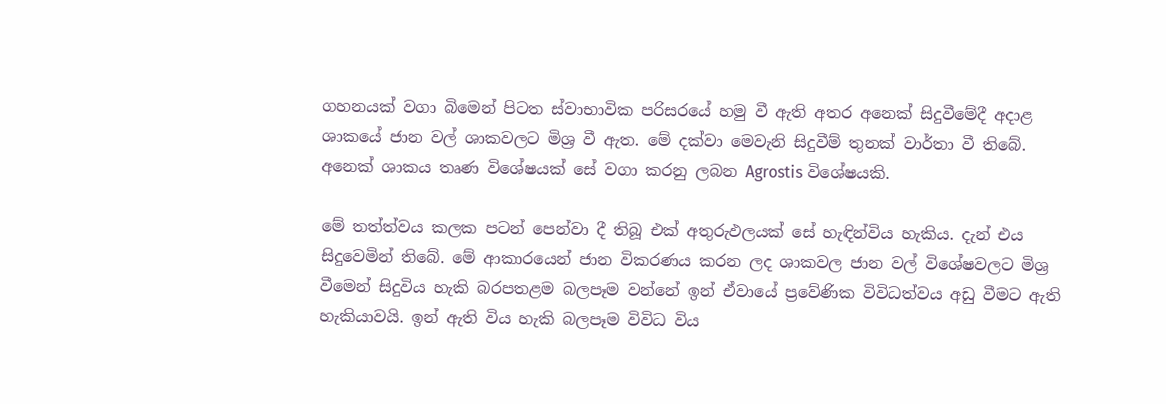ගහනයක්‌ වගා බිමෙන් පිටත ස්‌වාභාවික පරිසරයේ හමු වී ඇති අතර අනෙක්‌ සිදුවීමේදී අදාළ ශාකයේ ජාන වල් ශාකවලට මිශ්‍ර වී ඇත. මේ දක්‌වා මෙවැනි සිදුවීම් තුනක්‌ වාර්තා වී තිබේ. අනෙක්‌ ශාකය තෘණ විශේෂයක්‌ සේ වගා කරනු ලබන Agrostis විශේෂයකි.

මේ තත්ත්වය කලක පටන් පෙන්වා දී තිබූ එක්‌ අතුරුඵලයක්‌ සේ හැඳින්විය හැකිය. දැන් එය සිදුවෙමින් තිබේ. මේ ආකාරයෙන් ජාන විකරණය කරන ලද ශාකවල ජාන වල් විශේෂවලට මිශ්‍ර වීමෙන් සිදුවිය හැකි බරපතළම බලපෑම වන්නේ ඉන් ඒවායේ ප්‍රවේණික විවිධත්වය අඩු වීමට ඇති හැකියාවයි. ඉන් ඇති විය හැකි බලපෑම විවිධ විය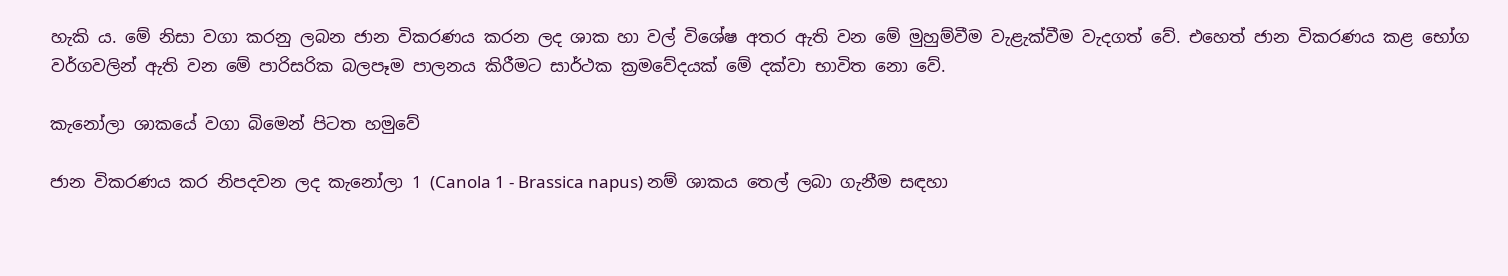හැකි ය. මේ නිසා වගා කරනු ලබන ජාන විකරණය කරන ලද ශාක හා වල් විශේෂ අතර ඇති වන මේ මුහුම්වීම වැළැක්‌වීම වැදගත් වේ. එහෙත් ජාන විකරණය කළ භෝග වර්ගවලින් ඇති වන මේ පාරිසරික බලපෑම පාලනය කිරීමට සාර්ථක ක්‍රමවේදයක්‌ මේ දක්‌වා භාවිත නො වේ.

කැනෝලා ශාකයේ වගා බිමෙන් පිටත හමුවේ

ජාන විකරණය කර නිපදවන ලද කැනෝලා 1 (Canola 1 - Brassica napus) නම් ශාකය තෙල් ලබා ගැනීම සඳහා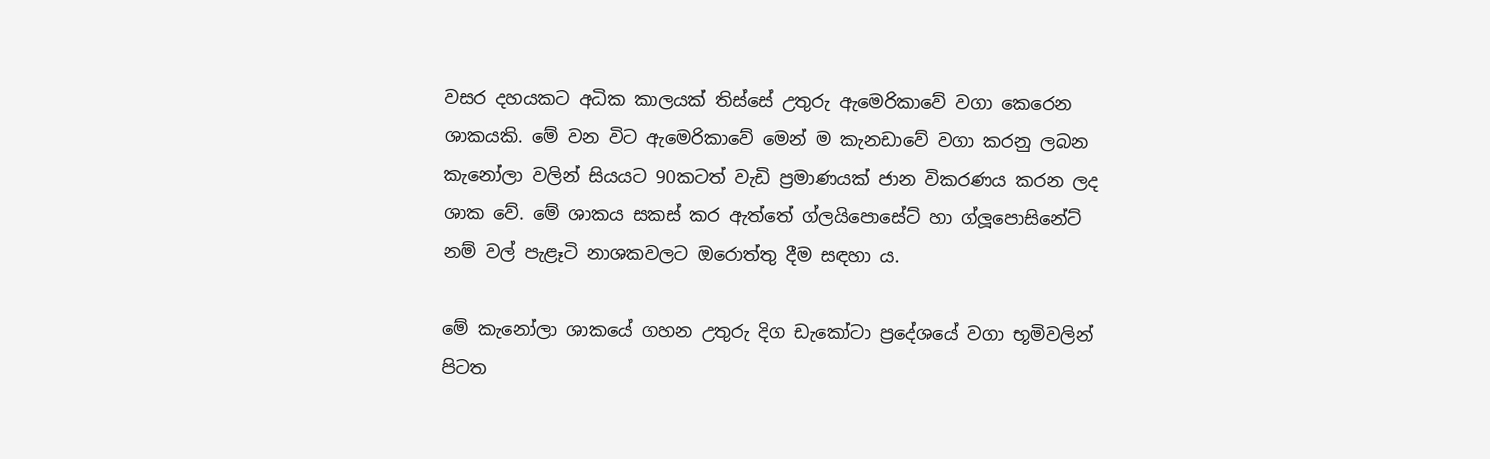වසර දහයකට අධික කාලයක්‌ තිස්‌සේ උතුරු ඇමෙරිකාවේ වගා කෙරෙන ශාකයකි. මේ වන විට ඇමෙරිකාවේ මෙන් ම කැනඩාවේ වගා කරනු ලබන කැනෝලා වලින් සියයට 90කටත් වැඩි ප්‍රමාණයක්‌ ජාන විකරණය කරන ලද ශාක වේ. මේ ශාකය සකස්‌ කර ඇත්තේ ග්ලයිපොසේට්‌ හා ග්ලූපොසිනේට්‌ නම් වල් පැළෑටි නාශකවලට ඔරොත්තු දීම සඳහා ය.

මේ කැනෝලා ශාකයේ ගහන උතුරු දිග ඩැකෝටා ප්‍රදේශයේ වගා භූමිවලින් පිටත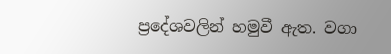ප්‍රදේශවලින් හමුවී ඇත. වගා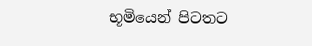භූමියෙන් පිටතට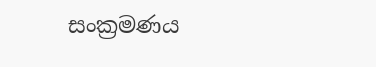සංක්‍රමණය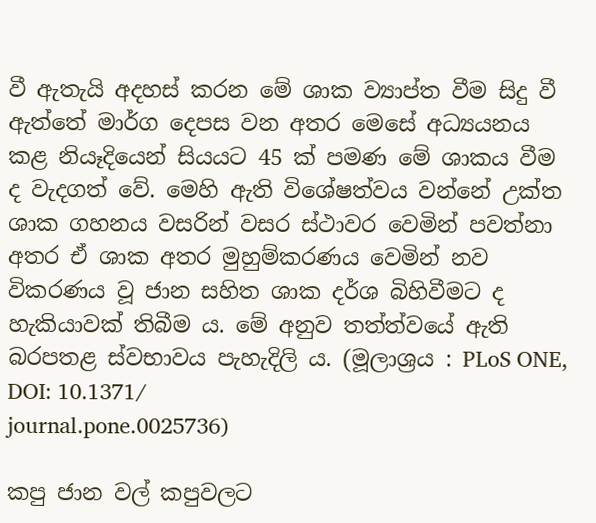වී ඇතැයි අදහස්‌ කරන මේ ශාක ව්‍යාප්ත වීම සිදු වී ඇත්තේ මාර්ග දෙපස වන අතර මෙසේ අධ්‍යයනය කළ නියෑදියෙන් සියයට 45 ක්‌ පමණ මේ ශාකය වීම ද වැදගත් වේ. මෙහි ඇති විශේෂත්වය වන්නේ උක්‌ත ශාක ගහනය වසරින් වසර ස්‌ථාවර වෙමින් පවත්නා අතර ඒ ශාක අතර මුහුම්කරණය වෙමින් නව විකරණය වූ ජාන සහිත ශාක දර්ශ බිහිවීමට ද හැකියාවක්‌ තිබීම ය. මේ අනුව තත්ත්වයේ ඇති බරපතළ ස්‌වභාවය පැහැදිලි ය. (මූලාශ්‍රය : PLoS ONE, DOI: 10.1371/
journal.pone.0025736)

කපු ජාන වල් කපුවලට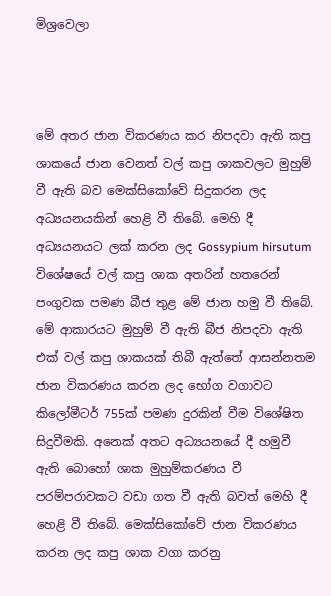මිශ්‍රවෙලා



මේ අතර ජාන විකරණය කර නිපදවා ඇති කපු ශාකයේ ජාන වෙනත් වල් කපු ශාකවලට මුහුම් වී ඇති බව මෙක්‌සිකෝවේ සිදුකරන ලද අධ්‍යයනයකින් හෙළි වී තිබේ. මෙහි දී අධ්‍යයනයට ලක්‌ කරන ලද Gossypium hirsutum විශේෂයේ වල් කපු ශාක අතරින් හතරෙන් පංගුවක පමණ බීජ තුළ මේ ජාන හමු වී තිබේ. මේ ආකාරයට මුහුම් වී ඇති බීජ නිපදවා ඇති එක්‌ වල් කපු ශාකයක්‌ තිබී ඇත්තේ ආසන්නතම ජාන විකරණය කරන ලද භෝග වගාවට කිලෝමීටර් 755ක්‌ පමණ දුරකින් වීම විශේෂිත සිදුවීමකි. අනෙක්‌ අතට අධ්‍යයනයේ දී හමුවී ඇති බොහෝ ශාක මුහුම්කරණය වී පරම්පරාවකට වඩා ගත වී ඇති බවත් මෙහි දී හෙළි වී තිබේ. මෙක්‌සිකෝවේ ජාන විකරණය කරන ලද කපු ශාක වගා කරනු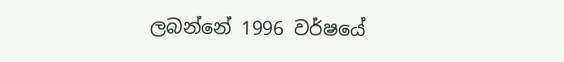ලබන්නේ 1996 වර්ෂයේ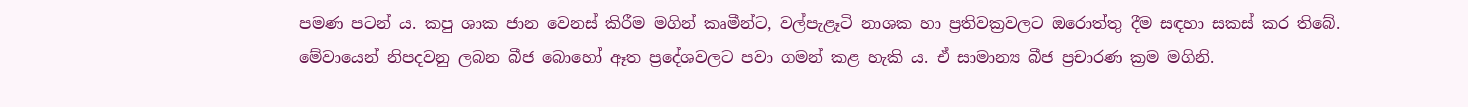පමණ පටන් ය. කපු ශාක ජාන වෙනස්‌ කිරීම මගින් කෘමීන්ට, වල්පැළෑටි නාශක හා ප්‍රතිවක්‍රවලට ඔරොත්තු දීම සඳහා සකස්‌ කර තිබේ. මේවායෙන් නිපදවනු ලබන බීජ බොහෝ ඈත ප්‍රදේශවලට පවා ගමන් කළ හැකි ය. ඒ සාමාන්‍ය බීජ ප්‍රචාරණ ක්‍රම මගිනි.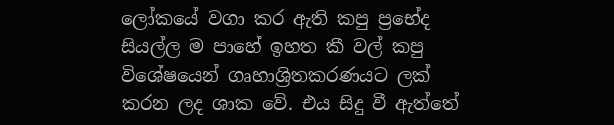ලෝකයේ වගා කර ඇති කපු ප්‍රභේද සියල්ල ම පාහේ ඉහත කී වල් කපු විශේෂයෙන් ගෘහාශ්‍රිතකරණයට ලක්‌ කරන ලද ශාක වේ. එය සිදු වී ඇත්තේ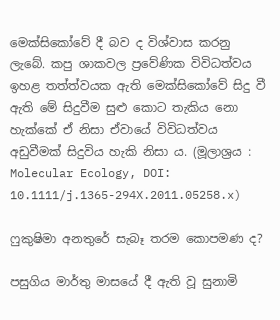මෙක්‌සිකෝවේ දී බව ද විශ්වාස කරනු ලැබේ. කපු ශාකවල ප්‍රවේණික විවිධත්වය ඉහළ තත්ත්වයක ඇති මෙක්‌සිකෝවේ සිදු වී ඇති මේ සිදුවීම සුළු කොට තැකිය නො හැක්‌කේ ඒ නිසා ඒවායේ විවිධත්වය අඩුවීමක්‌ සිදුවිය හැකි නිසා ය. (මූලාශ්‍රය : Molecular Ecology, DOI:
10.1111/j.1365-294X.2011.05258.x)

ෆුකුෂිමා අනතුරේ සැබෑ තරම කොපමණ ද?

පසුගිය මාර්තු මාසයේ දී ඇති වූ සුනාමි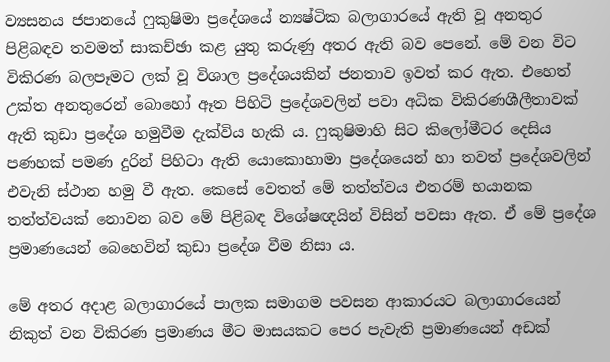ව්‍යසනය ජපානයේ ෆුකුෂිමා ප්‍රදේශයේ න්‍යෂ්ටික බලාගාරයේ ඇති වූ අනතුර පිළිබඳව තවමත් සාකච්ඡා කළ යුතු කරුණු අතර ඇති බව පෙනේ. මේ වන විට විකිරණ බලපෑමට ලක්‌ වූ විශාල ප්‍රදේශයකින් ජනතාව ඉවත් කර ඇත. එහෙත් උක්‌ත අනතුරෙන් බොහෝ ඈත පිහිටි ප්‍රදේශවලින් පවා අධික විකිරණශීලීතාවක්‌ ඇති කුඩා ප්‍රදේශ හමුවීම දැක්‌විය හැකි ය. ෆුකුෂිමාහි සිට කිලෝමීටර දෙසිය පණහක්‌ පමණ දුරින් පිහිටා ඇති යොකොහාමා ප්‍රදේශයෙන් හා තවත් ප්‍රදේශවලින් එවැනි ස්‌ථාන හමු වී ඇත. කෙසේ වෙතත් මේ තත්ත්වය එතරම් භයානක තත්ත්වයක්‌ නොවන බව මේ පිළිබඳ විශේෂඥයින් විසින් පවසා ඇත. ඒ මේ ප්‍රදේශ ප්‍රමාණයෙන් බෙහෙවින් කුඩා ප්‍රදේශ වීම නිසා ය.

මේ අතර අදාළ බලාගාරයේ පාලක සමාගම පවසන ආකාරයට බලාගාරයෙන් නිකුත් වන විකිරණ ප්‍රමාණය මීට මාසයකට පෙර පැවැති ප්‍රමාණයෙන් අඩක්‌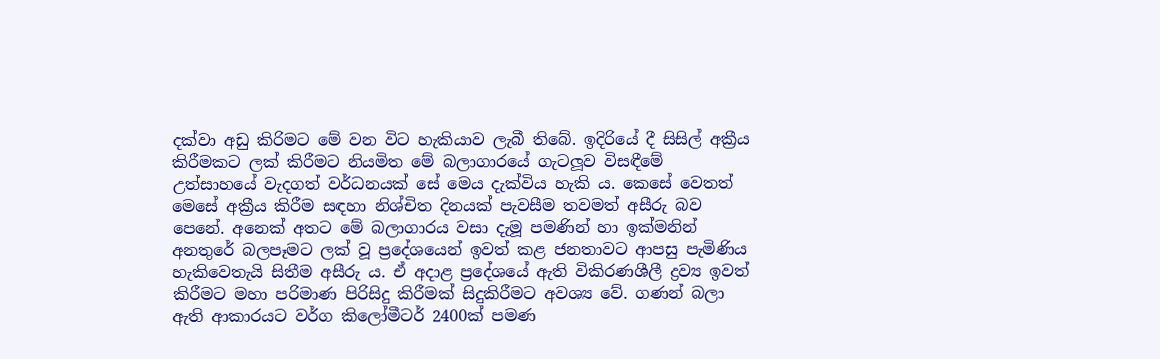දක්‌වා අඩු කිරිමට මේ වන විට හැකියාව ලැබී තිබේ. ඉදිරියේ දී සිසිල් අක්‍රීය කිරීමකට ලක්‌ කිරීමට නියමිත මේ බලාගාරයේ ගැටලූව විසඳීමේ උත්සාහයේ වැදගත් වර්ධනයක්‌ සේ මෙය දැක්‌විය හැකි ය. කෙසේ වෙතත් මෙසේ අක්‍රීය කිරීම සඳහා නිශ්චිත දිනයක්‌ පැවසීම තවමත් අසීරු බව පෙනේ. අනෙක්‌ අතට මේ බලාගාරය වසා දැමූ පමණින් හා ඉක්‌මනින් අනතුරේ බලපෑමට ලක්‌ වූ ප්‍රදේශයෙන් ඉවත් කළ ජනතාවට ආපසු පැමිණිය හැකිවෙතැයි සිතීම අසීරු ය. ඒ අදාළ ප්‍රදේශයේ ඇති විකිරණශීලී ද්‍රව්‍ය ඉවත් කිරීමට මහා පරිමාණ පිරිසිදු කිරීමක්‌ සිදුකිරීමට අවශ්‍ය වේ. ගණන් බලා ඇති ආකාරයට වර්ග කිලෝමීටර් 2400ක්‌ පමණ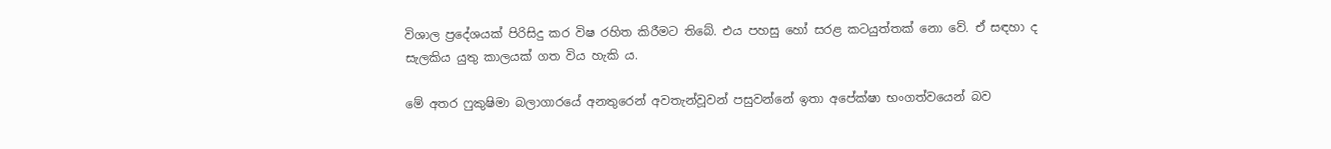විශාල ප්‍රදේශයක්‌ පිරිසිදු කර විෂ රහිත කිරීමට තිබේ. එය පහසු හෝ සරළ කටයුත්තක්‌ නො වේ. ඒ සඳහා ද සැලකිය යුතු කාලයක්‌ ගත විය හැකි ය.

මේ අතර ෆුකුෂිමා බලාගාරයේ අනතුරෙන් අවතැන්වූවන් පසුවන්නේ ඉතා අපේක්‌ෂා භංගත්වයෙන් බව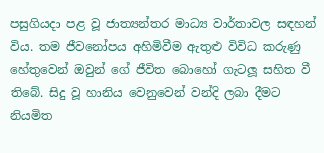පසුගියදා පළ වූ ජාත්‍යන්තර මාධ්‍ය වාර්තාවල සඳහන් විය. තම ජීවනෝපය අහිමිවීම ඇතුළු විවිධ කරුණු හේතුවෙන් ඔවුන් ගේ ජීවිත බොහෝ ගැටලූ සහිත වී තිබේ. සිදු වූ හානිය වෙනුවෙන් වන්දි ලබා දීමට නියමිත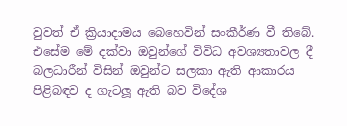වුවත් ඒ ක්‍රියාදාමය බෙහෙවින් සංකීර්ණ වී තිබේ. එසේම මේ දක්‌වා ඔවුන්ගේ විවිධ අවශ්‍යතාවල දී බලධාරීන් විසින් ඔවුන්ට සලකා ඇති ආකාරය පිළිබඳව ද ගැටලූ ඇති බව විදේශ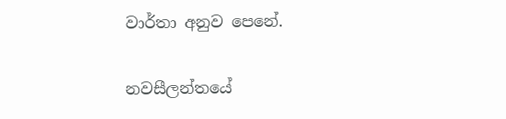වාර්තා අනුව පෙනේ.

නවසීලන්තයේ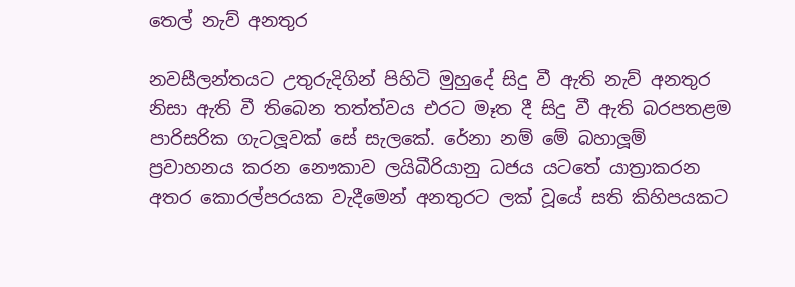තෙල් නැව් අනතුර

නවසීලන්තයට උතුරුදිගින් පිහිටි මුහුදේ සිදු වී ඇති නැව් අනතුර නිසා ඇති වී තිබෙන තත්ත්වය එරට මෑත දී සිදු වී ඇති බරපතළම පාරිසරික ගැටලූවක්‌ සේ සැලකේ. රේනා නම් මේ බහාලූම් ප්‍රවාහනය කරන නෞකාව ලයිබීරියානු ධජය යටතේ යාත්‍රාකරන අතර කොරල්පරයක වැදීමෙන් අනතුරට ලක්‌ වූයේ සති කිහිපයකට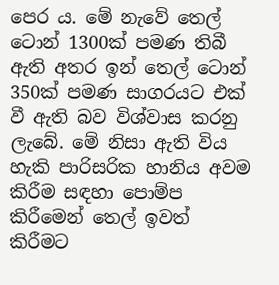පෙර ය. මේ නැවේ තෙල් ටොන් 1300ක්‌ පමණ තිබී ඇති අතර ඉන් තෙල් ටොන් 350ක්‌ පමණ සාගරයට එක්‌ වී ඇති බව විශ්වාස කරනු ලැබේ. මේ නිසා ඇති විය හැකි පාරිසරික හානිය අවම කිරීම සඳහා පොම්ප කිරීමෙන් තෙල් ඉවත් කිරීමට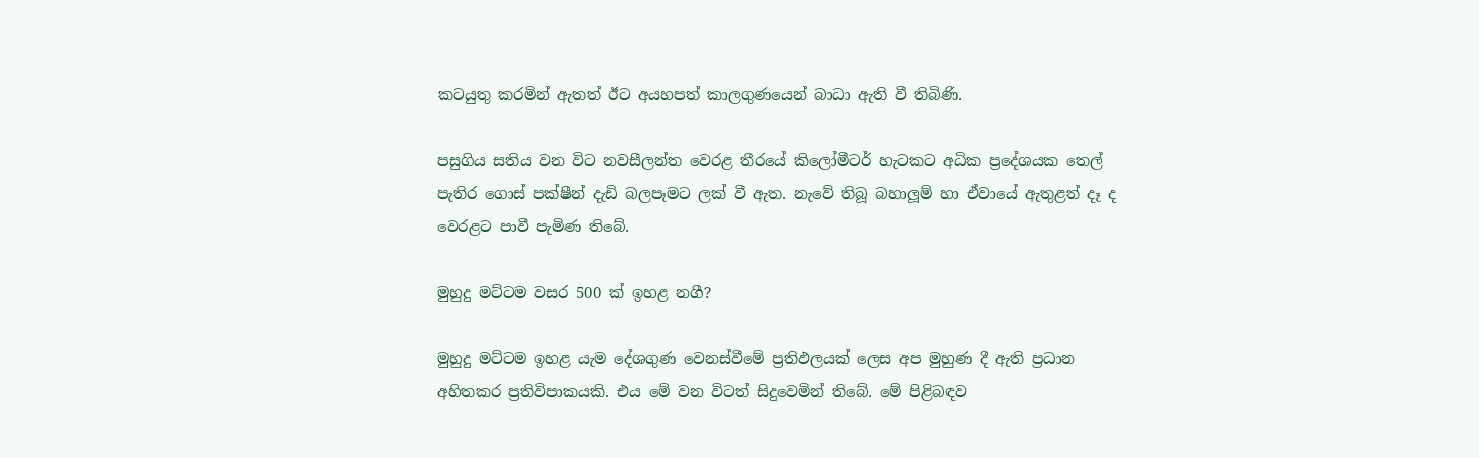කටයුතු කරමින් ඇතත් ඊට අයහපත් කාලගුණයෙන් බාධා ඇති වී තිබිණි.

පසුගිය සතිය වන විට නවසීලන්ත වෙරළ තීරයේ කිලෝමීටර් හැටකට අධික ප්‍රදේශයක තෙල් පැතිර ගොස්‌ පක්‌ෂීන් දැඩි බලපෑමට ලක්‌ වී ඇත. නැවේ තිබූ බහාලූම් හා ඒවායේ ඇතුළත් දෑ ද වෙරළට පාවී පැමිණ තිබේ.

මුහුදු මට්‌ටම වසර 500 ක්‌ ඉහළ නගී?

මුහුදු මට්‌ටම ඉහළ යැම දේශගුණ වෙනස්‌වීමේ ප්‍රතිඵලයක්‌ ලෙස අප මුහුණ දී ඇති ප්‍රධාන අහිතකර ප්‍රතිවිපාකයකි. එය මේ වන විටත් සිදුවෙමින් තිබේ. මේ පිළිබඳව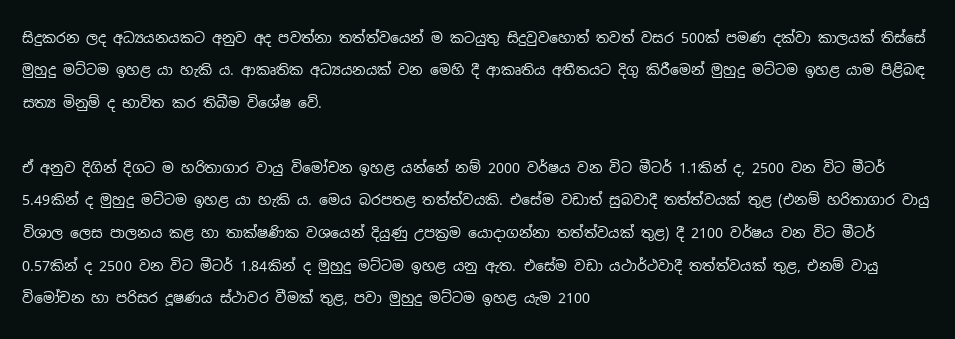සිදුකරන ලද අධ්‍යයනයකට අනුව අද පවත්නා තත්ත්වයෙන් ම කටයුතු සිදුවුවහොත් තවත් වසර 500ක්‌ පමණ දක්‌වා කාලයක්‌ තිස්‌සේ මුහුදු මට්‌ටම ඉහළ යා හැකි ය. ආකෘතික අධ්‍යයනයක්‌ වන මෙහි දී ආකෘතිය අතීතයට දිගු කිරීමෙන් මුහුදු මට්‌ටම ඉහළ යාම පිළිබඳ සත්‍ය මිනුම් ද භාවිත කර තිබීම විශේෂ වේ.

ඒ අනුව දිගින් දිගට ම හරිතාගාර වායු විමෝචන ඉහළ යන්නේ නම් 2000 වර්ෂය වන විට මීටර් 1.1කින් ද, 2500 වන විට මීටර් 5.49කින් ද මුහුදු මට්‌ටම ඉහළ යා හැකි ය. මෙය බරපතළ තත්ත්වයකි. එසේම වඩාත් සුබවාදී තත්ත්වයක්‌ තුළ (එනම් හරිතාගාර වායු විශාල ලෙස පාලනය කළ හා තාක්‌ෂණික වශයෙන් දියුණු උපක්‍රම යොදාගන්නා තත්ත්වයක්‌ තුළ) දී 2100 වර්ෂය වන විට මීටර් 0.57කින් ද 2500 වන විට මීටර් 1.84කින් ද මුහුදු මට්‌ටම ඉහළ යනු ඇත. එසේම වඩා යථාර්ථවාදී තත්ත්වයක්‌ තුළ, එනම් වායු විමෝචන හා පරිසර දූෂණය ස්‌ථාවර වීමක්‌ තුළ, පවා මුහුදු මට්‌ටම ඉහළ යැම 2100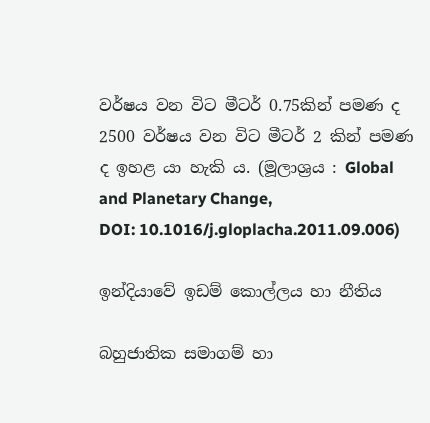වර්ෂය වන විට මීටර් 0.75කින් පමණ ද 2500 වර්ෂය වන විට මීටර් 2 කින් පමණ ද ඉහළ යා හැකි ය. (මූලාශ්‍රය : Global and Planetary Change,
DOI: 10.1016/j.gloplacha.2011.09.006)

ඉන්දියාවේ ඉඩම් කොල්ලය හා නීතිය

බහුජාතික සමාගම් හා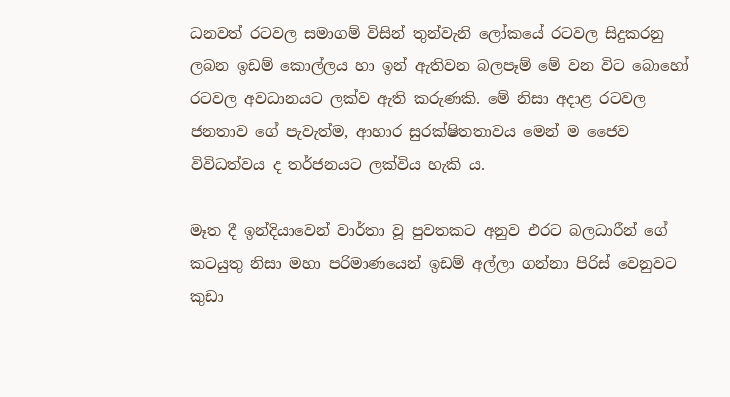ධනවත් රටවල සමාගම් විසින් තුන්වැනි ලෝකයේ රටවල සිදුකරනු ලබන ඉඩම් කොල්ලය හා ඉන් ඇතිවන බලපෑම් මේ වන විට බොහෝ රටවල අවධානයට ලක්‌ව ඇති කරුණකි. මේ නිසා අදාළ රටවල ජනතාව ගේ පැවැත්ම, ආහාර සුරක්‌ෂිතතාවය මෙන් ම ජෛව විවිධත්වය ද තර්ජනයට ලක්‌විය හැකි ය.

මෑත දී ඉන්දියාවෙන් වාර්තා වූ පුවතකට අනුව එරට බලධාරීන් ගේ කටයුතු නිසා මහා පරිමාණයෙන් ඉඩම් අල්ලා ගන්නා පිරිස්‌ වෙනුවට කුඩා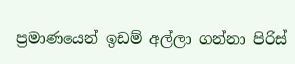ප්‍රමාණයෙන් ඉඩම් අල්ලා ගන්නා පිරිස්‌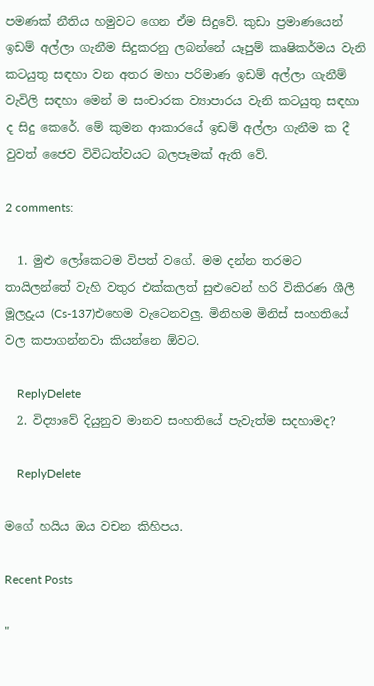පමණක්‌ නීතිය හමුවට ගෙන ඒම සිදුවේ. කුඩා ප්‍රමාණයෙන් ඉඩම් අල්ලා ගැනීම සිදුකරනු ලබන්නේ යෑපුම් කෘෂිකර්මය වැනි කටයුතු සඳහා වන අතර මහා පරිමාණ ඉඩම් අල්ලා ගැනීම් වැවිලි සඳහා මෙන් ම සංචාරක ව්‍යාපාරය වැනි කටයුතු සඳහා ද සිදු කෙරේ. මේ කුමන ආකාරයේ ඉඩම් අල්ලා ගැනීම ක දී වුවත් ජෛව විවිධත්වයට බලපෑමක්‌ ඇති වේ.

2 comments:

  1. මුළු ලෝකෙටම විපත් වගේ. මම දන්න තරමට තායිලන්තේ වැහි වතුර එක්කලත් සුළුවෙන් හරි විකිරණ ශීලී මූලද්‍රුය (Cs-137)එහෙම වැටෙනවලු. මිනිහම මිනිස් සංහතියේ වල කපාගන්නවා කියන්නෙ ඕවට.

    ReplyDelete
  2. විද්‍යාවේ දියුනුව මානව සංහතියේ පැවැත්ම සදහාමද?

    ReplyDelete

මගේ හයිය ඔය වචන කිහිපය.

Recent Posts

"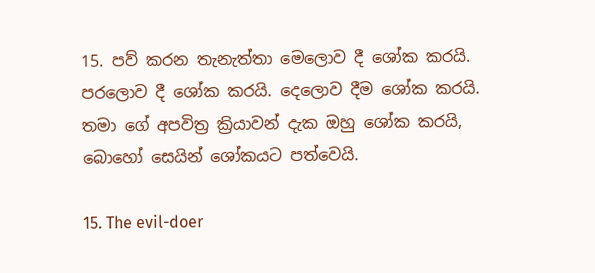15. පව් කරන තැනැත්තා මෙලොව දී ශෝක කරයි. පරලොව දී ශෝක කරයි. දෙලොව දීම ශෝක කරයි. තමා ගේ අපවිත්‍ර ක්‍රියාවන් දැක ඔහු ශෝක කරයි, බොහෝ සෙයින් ශෝකයට පත්වෙයි.

15. The evil-doer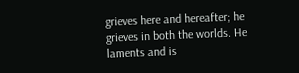grieves here and hereafter; he grieves in both the worlds. He laments and is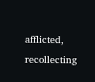afflicted, recollecting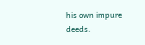his own impure deeds.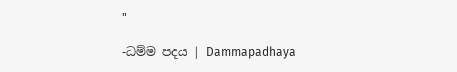"

-ධම්ම පදය | Dammapadhaya